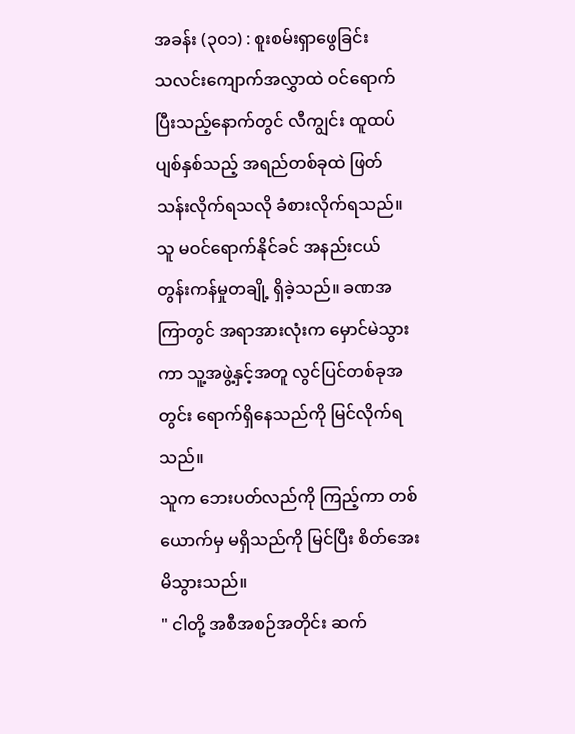အခန်း (၃၀၁) : စူးစမ်းရှာဖွေခြင်း
သလင်းကျောက်အလွှာထဲ ဝင်ရောက်ပြီးသည့်နောက်တွင် လီကျွင်း ထူထပ်ပျစ်နှစ်သည့် အရည်တစ်ခုထဲ ဖြတ်သန်းလိုက်ရသလို ခံစားလိုက်ရသည်။ သူ မဝင်ရောက်နိုင်ခင် အနည်းငယ် တွန်းကန်မှုတချို့ ရှိခဲ့သည်။ ခဏအကြာတွင် အရာအားလုံးက မှောင်မဲသွားကာ သူ့အဖွဲ့နှင့်အတူ လွင်ပြင်တစ်ခုအတွင်း ရောက်ရှိနေသည်ကို မြင်လိုက်ရသည်။
သူက ဘေးပတ်လည်ကို ကြည့်ကာ တစ်ယောက်မှ မရှိသည်ကို မြင်ပြီး စိတ်အေးမိသွားသည်။
" ငါတို့ အစီအစဉ်အတိုင်း ဆက်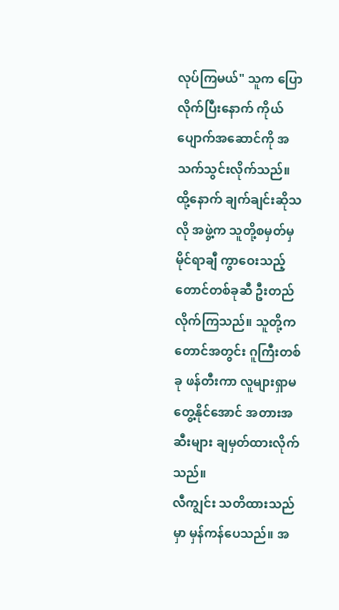လုပ်ကြမယ်" သူက ပြောလိုက်ပြီးနောက် ကိုယ်ပျောက်အဆောင်ကို အသက်သွင်းလိုက်သည်။
ထို့နောက် ချက်ချင်းဆိုသလို အဖွဲ့က သူတို့စမှတ်မှ မိုင်ရာချီ ကွာဝေးသည့် တောင်တစ်ခုဆီ ဦးတည်လိုက်ကြသည်။ သူတို့က တောင်အတွင်း ဂူကြီးတစ်ခု ဖန်တီးကာ လူများရှာမတွေ့နိုင်အောင် အတားအဆီးများ ချမှတ်ထားလိုက်သည်။
လီကျွင်း သတိထားသည်မှာ မှန်ကန်ပေသည်။ အ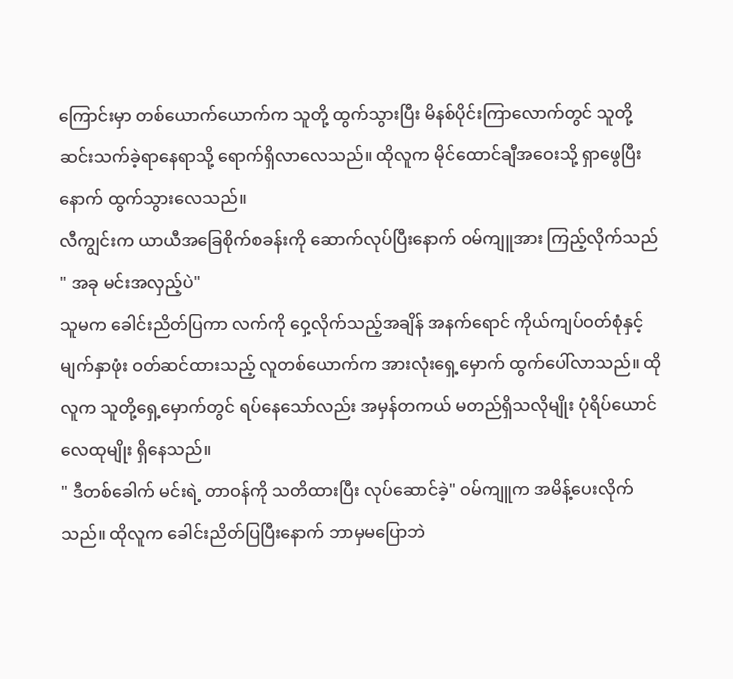ကြောင်းမှာ တစ်ယောက်ယောက်က သူတို့ ထွက်သွားပြီး မိနစ်ပိုင်းကြာလောက်တွင် သူတို့ဆင်းသက်ခဲ့ရာနေရာသို့ ရောက်ရှိလာလေသည်။ ထိုလူက မိုင်ထောင်ချီအဝေးသို့ ရှာဖွေပြီးနောက် ထွက်သွားလေသည်။
လီကျွင်းက ယာယီအခြေစိုက်စခန်းကို ဆောက်လုပ်ပြီးနောက် ဝမ်ကျူအား ကြည့်လိုက်သည် " အခု မင်းအလှည့်ပဲ"
သူမက ခေါင်းညိတ်ပြကာ လက်ကို ဝှေ့လိုက်သည့်အချိန် အနက်ရောင် ကိုယ်ကျပ်ဝတ်စုံနှင့် မျက်နှာဖုံး ဝတ်ဆင်ထားသည့် လူတစ်ယောက်က အားလုံးရှေ့မှောက် ထွက်ပေါ်လာသည်။ ထိုလူက သူတို့ရှေ့မှောက်တွင် ရပ်နေသော်လည်း အမှန်တကယ် မတည်ရှိသလိုမျိုး ပုံရိပ်ယောင် လေထုမျိုး ရှိနေသည်။
" ဒီတစ်ခေါက် မင်းရဲ့ တာဝန်ကို သတိထားပြီး လုပ်ဆောင်ခဲ့" ဝမ်ကျူက အမိန့်ပေးလိုက်သည်။ ထိုလူက ခေါင်းညိတ်ပြပြီးနောက် ဘာမှမပြောဘဲ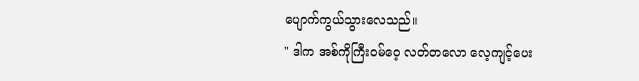ပျောက်ကွယ်သွားလေသည်။
" ဒါက အစ်ကိုကြီးဝမ်ဝေ့ လတ်တလော လေ့ကျင့်ပေး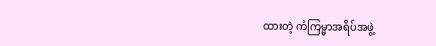ထားတဲ့ ကံကြမ္မာအရိပ်အဖွဲ့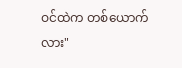ဝင်ထဲက တစ်ယောက်လား"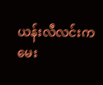ယန်းလီလင်းက မေး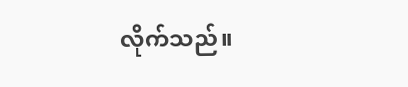လိုက်သည်။